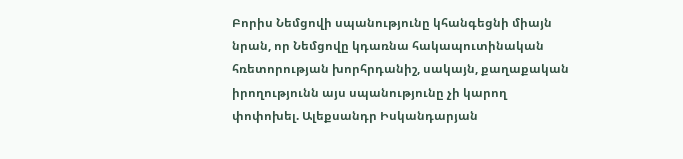Բորիս Նեմցովի սպանությունը կհանգեցնի միայն նրան, որ Նեմցովը կդառնա հակապուտինական հռետորության խորհրդանիշ, սակայն, քաղաքական իրողությունն այս սպանությունը չի կարող փոփոխել. Ալեքսանդր Իսկանդարյան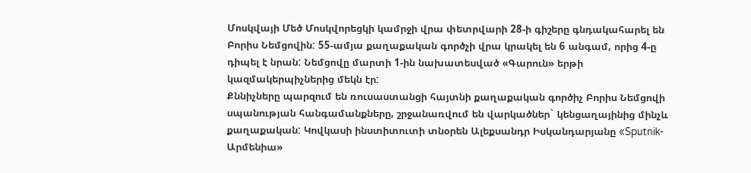Մոսկվայի Մեծ Մոսկվորեցկի կամրջի վրա փետրվարի 28-ի գիշերը գնդակահարել են Բորիս Նեմցովին: 55-ամյա քաղաքական գործչի վրա կրակել են 6 անգամ, որից 4-ը դիպել է նրան: Նեմցովը մարտի 1-ին նախատեսված «Գարուն» երթի կազմակերպիչներից մեկն էր:
Քննիչները պարզում են ռուսաստանցի հայտնի քաղաքական գործիչ Բորիս Նեմցովի սպանության հանգամանքները, շրջանառվում են վարկածներ` կենցաղայինից մինչև քաղաքական: Կովկասի ինստիտուտի տնօրեն Ալեքսանդր Իսկանդարյանը «Sputnik-Արմենիա»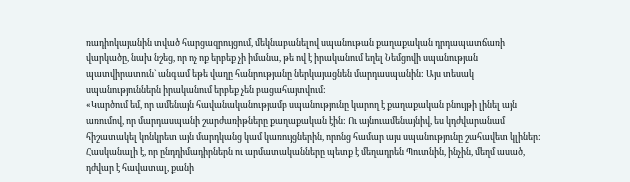ռադիոկայանին տված հարցազրույցում, մեկնաբանելով սպանութան քաղաքական դրդապատճառի վարկածը, նախ նշեց, որ ոչ ոք երբեք չի իմանա, թե ով է իրականում եղել Նեմցովի սպանության պատվիրատուն` անգամ եթե վաղը հանրությանը ներկայացնեն մարդասպանին: Այս տեսակ սպանություններն իրականում երբեք չեն բացահայտվում:
«Կարծում եմ, որ ամենայն հավանականությամբ սպանությունը կարող է քաղաքական բնույթի լինել այն առումով, որ մարդասպանի շարժառիթները քաղաքական էին: Ու այնուամենայնիվ, ես կդժվարանամ հիշատակել կոնկրետ այն մարդկանց կամ կառույցներին, որոնց համար այս սպանությունը շահավետ կլիներ: Հասկանալի է, որ ընդդիմադիրներն ու արմատականները պետք է մեղադրեն Պուտնին, ինչին, մեղմ ասած, դժվար է հավատալ, քանի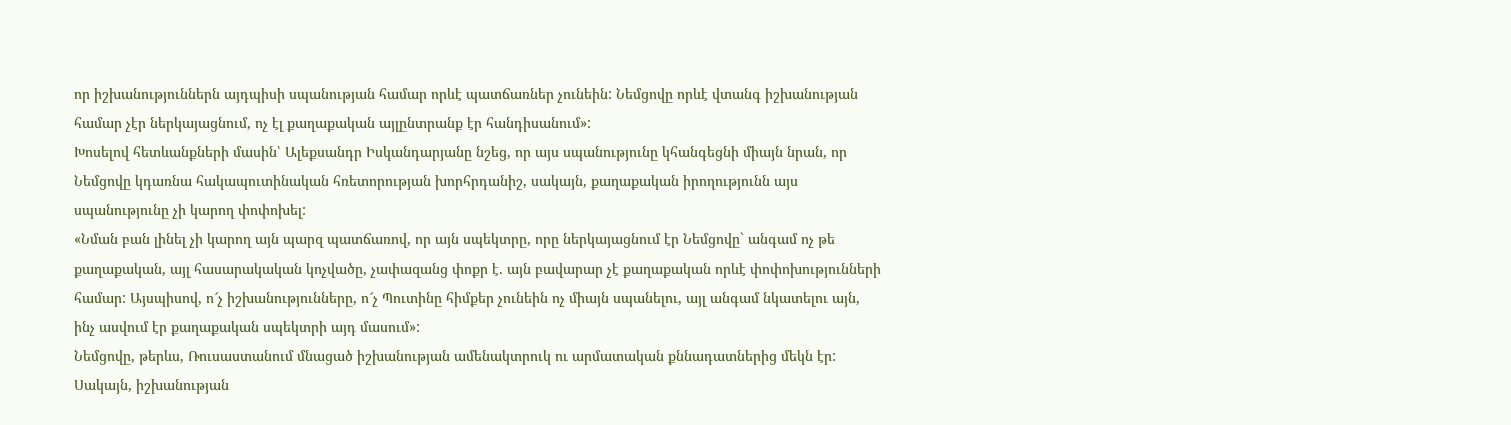որ իշխանություններն այդպիսի սպանության համար որևէ պատճառներ չունեին: Նեմցովը որևէ վտանգ իշխանության համար չէր ներկայացնում, ոչ էլ քաղաքական այլընտրանք էր հանդիսանում»:
Խոսելով հետևանքների մասին՝ Ալեքսանդր Իսկանդարյանը նշեց, որ այս սպանությունը կհանգեցնի միայն նրան, որ Նեմցովը կդառնա հակապուտինական հռետորության խորհրդանիշ, սակայն, քաղաքական իրողությունն այս սպանությունը չի կարող փոփոխել:
«Նման բան լինել չի կարող այն պարզ պատճառով, որ այն սպեկտրը, որը ներկայացնում էր Նեմցովը` անգամ ոչ թե քաղաքական, այլ հասարակական կոչվածը, չափազանց փոքր է. այն բավարար չէ քաղաքական որևէ փոփոխությունների համար: Այսպիսով, ո՜չ իշխանությունները, ո՜չ Պուտինը հիմքեր չունեին ոչ միայն սպանելու, այլ անգամ նկատելու այն, ինչ ասվում էր քաղաքական սպեկտրի այդ մասում»:
Նեմցովը, թերևս, Ռուսաստանում մնացած իշխանության ամենակտրուկ ու արմատական քննադատներից մեկն էր: Սակայն, իշխանության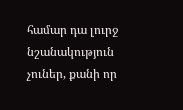համար դա լուրջ նշանակություն չուներ, քանի որ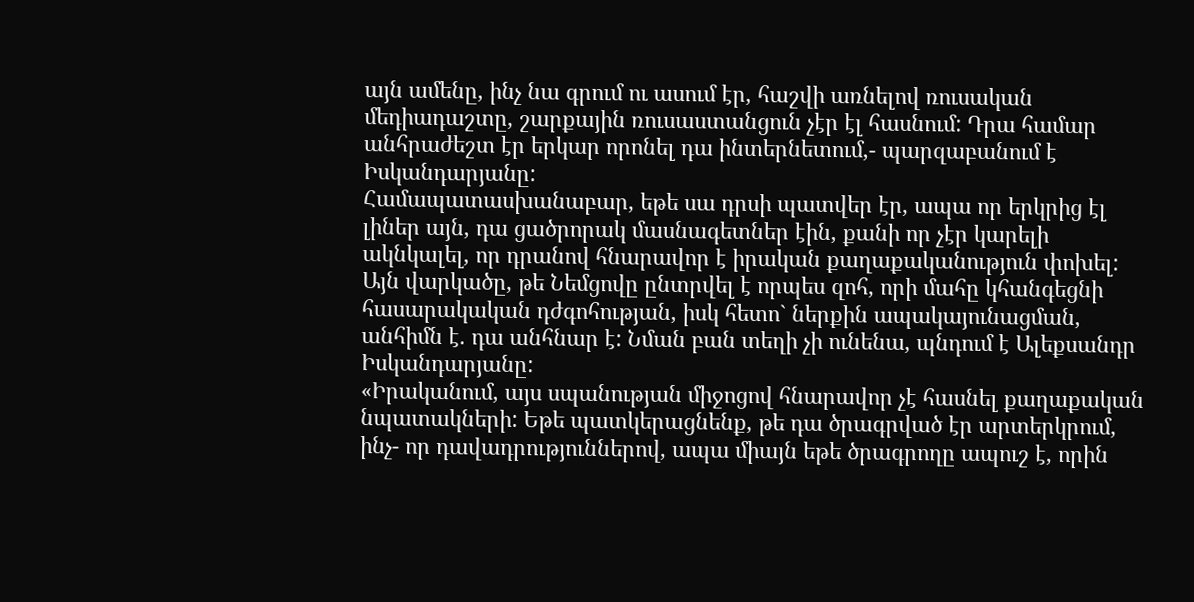այն ամենը, ինչ նա գրում ու ասում էր, հաշվի առնելով ռուսական մեդիադաշտը, շարքային ռուսաստանցուն չէր էլ հասնում: Դրա համար անհրաժեշտ էր երկար որոնել դա ինտերնետում,- պարզաբանում է Իսկանդարյանը:
Համապատասխանաբար, եթե սա դրսի պատվեր էր, ապա որ երկրից էլ լիներ այն, դա ցածրորակ մասնագետներ էին, քանի որ չէր կարելի ակնկալել, որ դրանով հնարավոր է իրական քաղաքականություն փոխել:
Այն վարկածը, թե Նեմցովը ընտրվել է որպես զոհ, որի մահը կհանգեցնի հասարակական դժգոհության, իսկ հետո` ներքին ապակայունացման, անհիմն է. դա անհնար է: Նման բան տեղի չի ունենա, պնդում է Ալեքսանդր Իսկանդարյանը:
«Իրականում, այս սպանության միջոցով հնարավոր չէ հասնել քաղաքական նպատակների: Եթե պատկերացնենք, թե դա ծրագրված էր արտերկրում, ինչ- որ դավադրություններով, ապա միայն եթե ծրագրողը ապուշ է, որին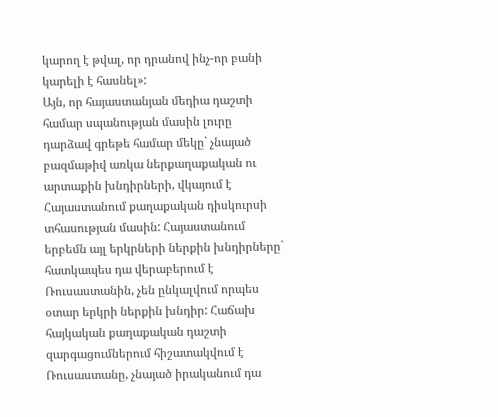կարող է թվալ, որ դրանով ինչ-որ բանի կարելի է հասնել»:
Այն, որ հայաստանյան մեդիա դաշտի համար սպանության մասին լուրը դարձավ գրեթե համար մեկը` չնայած բազմաթիվ առկա ներքաղաքական ու արտաքին խնդիրների, վկայում է Հայաստանում քաղաքական դիսկուրսի տհասության մասին: Հայաստանում երբեմն այլ երկրների ներքին խնդիրները` հատկապես դա վերաբերում է Ռուսաստանին, չեն ընկալվում որպես օտար երկրի ներքին խնդիր: Հաճախ հայկական քաղաքական դաշտի զարգացումներում հիշատակվում է Ռուսաստանը, չնայած իրականում դա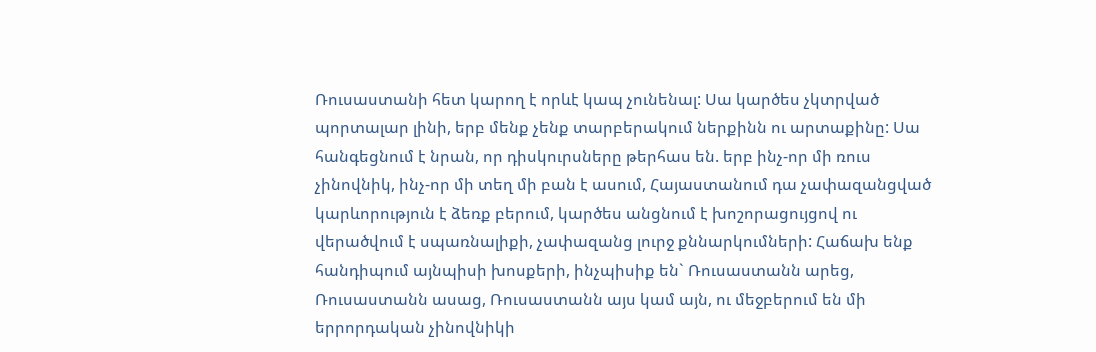Ռուսաստանի հետ կարող է որևէ կապ չունենալ: Սա կարծես չկտրված պորտալար լինի, երբ մենք չենք տարբերակում ներքինն ու արտաքինը: Սա հանգեցնում է նրան, որ դիսկուրսները թերհաս են. երբ ինչ-որ մի ռուս չինովնիկ, ինչ-որ մի տեղ մի բան է ասում, Հայաստանում դա չափազանցված կարևորություն է ձեռք բերում, կարծես անցնում է խոշորացույցով ու վերածվում է սպառնալիքի, չափազանց լուրջ քննարկումների: Հաճախ ենք հանդիպում այնպիսի խոսքերի, ինչպիսիք են` Ռուսաստանն արեց, Ռուսաստանն ասաց, Ռուսաստանն այս կամ այն, ու մեջբերում են մի երրորդական չինովնիկի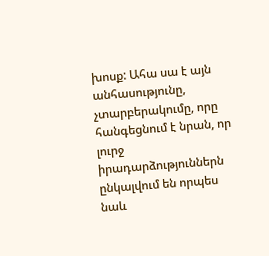խոսք: Ահա սա է այն անհասությունը, չտարբերակումը, որը հանգեցնում է նրան, որ լուրջ իրադարձություններն ընկալվում են որպես նաև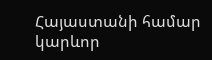Հայաստանի համար կարևոր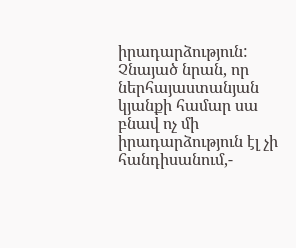իրադարձություն: Չնայած նրան, որ ներհայաստանյան կյանքի համար սա բնավ ոչ մի իրադարձություն էլ չի հանդիսանում,-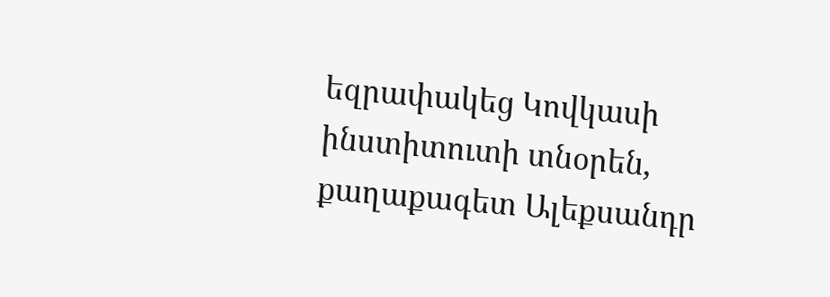եզրափակեց Կովկասի ինստիտուտի տնօրեն, քաղաքագետ Ալեքսանդր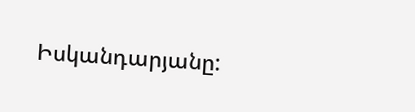Իսկանդարյանը: